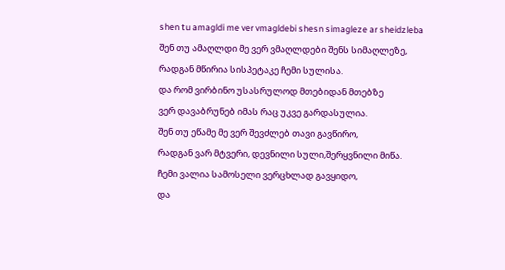shen tu amagldi me ver vmagldebi shesn simagleze ar sheidzleba
შენ თუ ამაღლდი მე ვერ ვმაღლდები შენს სიმაღლეზე,
რადგან მწირია სისპეტაკე ჩემი სულისა.
და რომ ვირბინო უსასრულოდ მთებიდან მთებზე
ვერ დავაბრუნებ იმას რაც უკვე გარდასულია.
შენ თუ ეწამე მე ვერ შევძლებ თავი გავწირო,
რადგან ვარ მტვერი, დევნილი სული,შერყვნილი მიწა.
ჩემი ვალია სამოსელი ვერცხლად გავყიდო,
და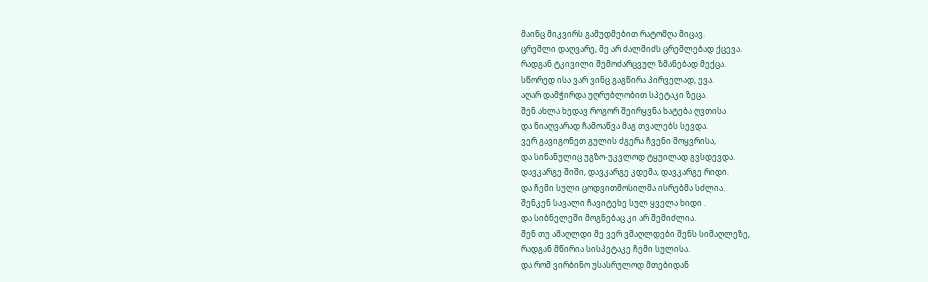მაინც მიკვირს გამუდმებით რატომღა მიცავ.
ცრემლი დაღვარე, მე არ ძალმიძს ცრემლებად ქცევა.
რადგან ტკივილი შემოძარცვულ ზმანებად მექცა.
სწორედ ისა ვარ ვინც გაგწირა პირველად, ევა.
აღარ დამჭირდა უღრუბლობით სპეტაკი ზეცა.
შენ ახლა ხედავ როგორ შეირყვნა ხატება ღვთისა
და ნიაღვარად ჩამოაწვა მაგ თვალებს სევდა.
ვერ გავიგონეთ გულის ძგერა ჩვენი მოყვრისა,
და სინანულიც უგზო-უკვლოდ ტყუილად გვსდევდა.
დავკარგე შიში, დავკარგე კდემა, დავკარგე რიდი.
და ჩემი სული ცოდვითმოსილმა ისრებმა სძლია.
შენკენ სავალი ჩავიტეხე სულ ყველა ხიდი .
და სიბნელეში მოგნებაც კი არ შემიძლია.
შენ თუ ამაღლდი მე ვერ ვმაღლდები შენს სიმაღლეზე,
რადგან მწირია სისპეტაკე ჩემი სულისა.
და რომ ვირბინო უსასრულოდ მთებიდან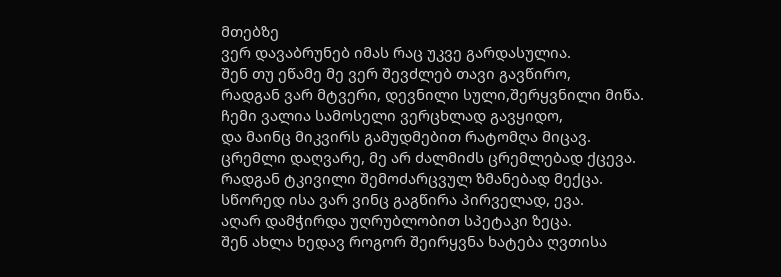მთებზე
ვერ დავაბრუნებ იმას რაც უკვე გარდასულია.
შენ თუ ეწამე მე ვერ შევძლებ თავი გავწირო,
რადგან ვარ მტვერი, დევნილი სული,შერყვნილი მიწა.
ჩემი ვალია სამოსელი ვერცხლად გავყიდო,
და მაინც მიკვირს გამუდმებით რატომღა მიცავ.
ცრემლი დაღვარე, მე არ ძალმიძს ცრემლებად ქცევა.
რადგან ტკივილი შემოძარცვულ ზმანებად მექცა.
სწორედ ისა ვარ ვინც გაგწირა პირველად, ევა.
აღარ დამჭირდა უღრუბლობით სპეტაკი ზეცა.
შენ ახლა ხედავ როგორ შეირყვნა ხატება ღვთისა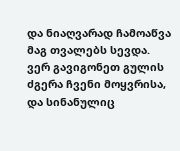და ნიაღვარად ჩამოაწვა მაგ თვალებს სევდა.
ვერ გავიგონეთ გულის ძგერა ჩვენი მოყვრისა,
და სინანულიც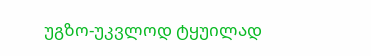უგზო-უკვლოდ ტყუილად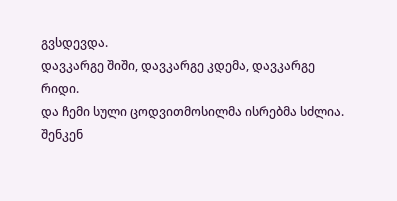გვსდევდა.
დავკარგე შიში, დავკარგე კდემა, დავკარგე რიდი.
და ჩემი სული ცოდვითმოსილმა ისრებმა სძლია.
შენკენ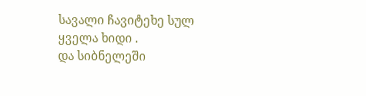სავალი ჩავიტეხე სულ ყველა ხიდი .
და სიბნელეში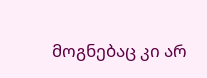მოგნებაც კი არ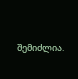შემიძლია.